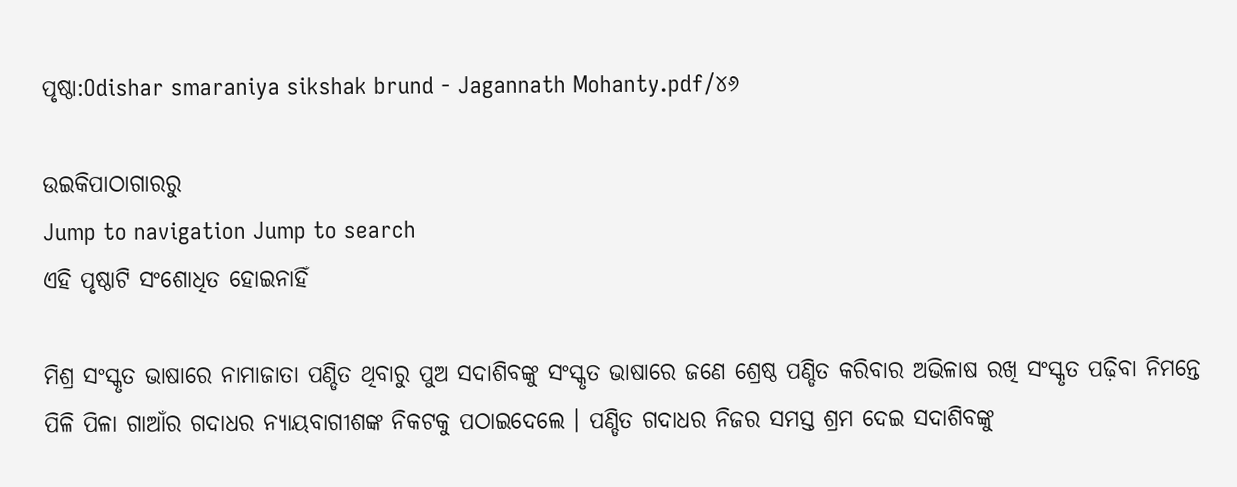ପୃଷ୍ଠା:Odishar smaraniya sikshak brund - Jagannath Mohanty.pdf/୪୬

ଉଇକିପାଠାଗାର‌ରୁ
Jump to navigation Jump to search
ଏହି ପୃଷ୍ଠାଟି ସଂଶୋଧିତ ହୋଇନାହିଁ

ମିଶ୍ର ସଂସ୍କୃତ ଭାଷାରେ ନାମାଜାତା ପଣ୍ଡିତ ଥିବାରୁ ପୁଅ ସଦାଶିବଙ୍କୁ ସଂସ୍କୃତ ଭାଷାରେ ଜଣେ ଶ୍ରେଷ୍ଠ ପଣ୍ଡିତ କରିବାର ଅଭିଳାଷ ରଖି ସଂସ୍କୃତ ପଢ଼ିବା ନିମନ୍ତେ ପିଳି ପିଳା ଗାଆଁର ଗଦାଧର ନ୍ୟାୟବାଗୀଶଙ୍କ ନିକଟକୁ ପଠାଇଦେଲେ । ପଣ୍ଡିତ ଗଦାଧର ନିଜର ସମସ୍ତ ଶ୍ରମ ଦେଇ ସଦାଶିବଙ୍କୁ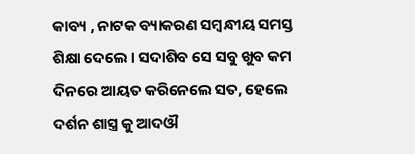କାବ୍ୟ , ନାଟକ ବ୍ୟାକରଣ ସମ୍ବନ୍ଧୀୟ ସମସ୍ତ ଶିକ୍ଷା ଦେଲେ । ସଦାଶିବ ସେ ସବୁ ଖୁବ କମ ଦିନରେ ଆୟତ କରିନେଲେ ସତ, ହେଲେ ଦର୍ଶନ ଶାସ୍ତ୍ର କୁ ଆଦଔ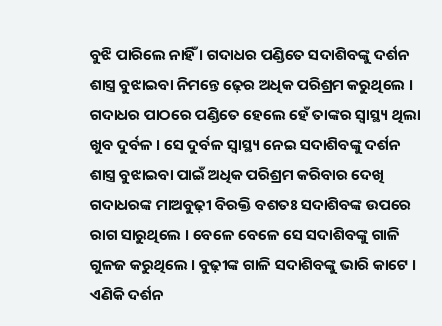ବୁଝି ପାରିଲେ ନାହିଁ । ଗଦାଧର ପଣ୍ଡିତେ ସଦାଶିବଙ୍କୁ ଦର୍ଶନ ଶାସ୍ତ୍ର ବୁଝାଇବା ନିମନ୍ତେ ଢ଼େର ଅଧିକ ପରିଶ୍ରମ କରୁଥିଲେ । ଗଦାଧର ପାଠରେ ପଣ୍ଡିତେ ହେଲେ ହେଁ ତାଙ୍କର ସ୍ୱାସ୍ଥ୍ୟ ଥିଲା ଖୁବ ଦୁର୍ବଳ । ସେ ଦୁର୍ବଳ ସ୍ୱାସ୍ଥ୍ୟ ନେଇ ସଦାଶିବଙ୍କୁ ଦର୍ଶନ ଶାସ୍ତ୍ର ବୁଝାଇବା ପାଇଁ ଅଧିକ ପରିଶ୍ରମ କରିବାର ଦେଖି ଗଦାଧରଙ୍କ ମାଅବୁଢ଼ୀ ବିରକ୍ତି ବଶତଃ ସଦାଶିବଙ୍କ ଉପରେ ରାଗ ସାରୁଥିଲେ । ବେଳେ ବେଳେ ସେ ସଦାଶିବଙ୍କୁ ଗାଳି ଗୁଳଜ କରୁଥିଲେ । ବୁଢ଼ୀଙ୍କ ଗାଳି ସଦାଶିବଙ୍କୁ ଭାରି କାଟେ । ଏଣିକି ଦର୍ଶନ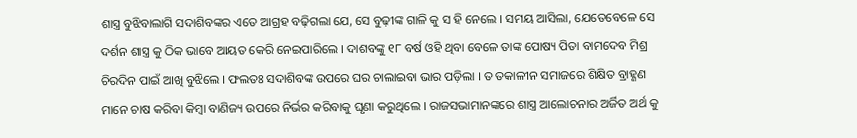ଶାସ୍ତ୍ର ବୁଝିବାଲାଗି ସଦାଶିବଙ୍କର ଏତେ ଆଗ୍ରହ ବଢ଼ିଗଲା ଯେ, ସେ ବୁଢ଼ୀଙ୍କ ଗାଳି କୁ ସ ହି ନେଲେ । ସମୟ ଆସିଲା, ଯେତେବେଳେ ସେ ଦର୍ଶନ ଶାସ୍ତ୍ର କୁ ଠିକ ଭାବେ ଆୟତ କେରି ନେଇପାରିଲେ । ଦାଶବଙ୍କୁ ୧୮ ବର୍ଷ ଓହି ଥିବା ବେଳେ ତାଙ୍କ ପୋଷ୍ୟ ପିତା ବାମଦେବ ମିଶ୍ର ଚିରଦିନ ପାଇଁ ଆଖି ବୁଝିଲେ । ଫଲତଃ ସଦାଶିବଙ୍କ ଉପରେ ଘର ଚାଲାଇବା ଭାର ପଡ଼ିଲା । ତ ତକାଳୀନ ସମାଜରେ ଶିକ୍ଷିତ ବ୍ରାହ୍ଣଣ ମାନେ ଚାଷ କରିବା କିମ୍ବା ବାଣିଜ୍ୟ ଉପରେ ନିର୍ଭର କରିବାକୁ ଘୃଣା କରୁଥିଲେ । ରାଜସଭାମାନଙ୍କରେ ଶାସ୍ତ୍ର ଆଲୋଚନାର ଅର୍ଜିତ ଅର୍ଥ କୁ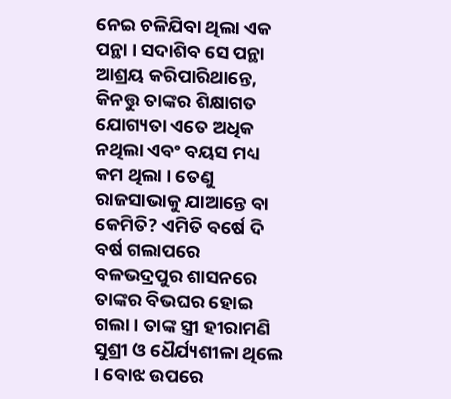ନେଇ ଚଳିଯିବା ଥିଲା ଏକ ପନ୍ଥା । ସଦାଶିବ ସେ ପନ୍ଥା ଆଶ୍ରୟ କରିପାରିଥାନ୍ତେ, କିନତ୍ତୁ ତାଙ୍କର ଶିକ୍ଷାଗତ ଯୋଗ୍ୟତା ଏତେ ଅଧିକ ନଥିଲା ଏବଂ ବୟସ ମଧ୍ୟ କମ ଥିଲା । ତେଣୁ ରାଜସାଭାକୁ ଯାଆନ୍ତେ ବା କେମିତି? ଏମିତି ବର୍ଷେ ଦି ବର୍ଷ ଗଲାପରେ ବଳଭଦ୍ରପୁର ଶାସନରେ ତାଙ୍କର ବିଭଘର ହୋଇ ଗଲା । ତାଙ୍କ ସ୍ତ୍ରୀ ହୀରାମଣି ସୁଶ୍ରୀ ଓ ଧୈର୍ଯ୍ୟଶୀଳା ଥିଲେ । ବୋଝ ଉପରେ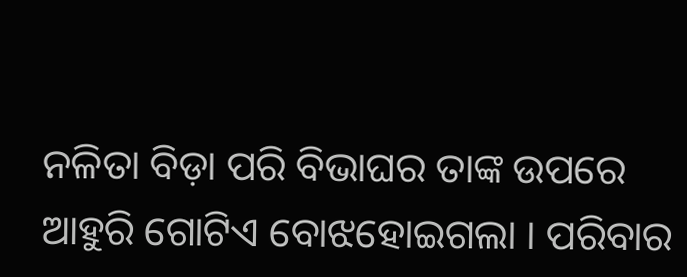ନଳିତା ବିଡ଼ା ପରି ବିଭାଘର ତାଙ୍କ ଉପରେ ଆହୁରି ଗୋଟିଏ ବୋଝହୋଇଗଲା । ପରିବାର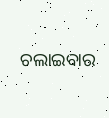ଚଲାଇବାର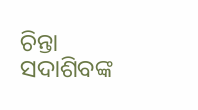ଚିନ୍ତା ସଦାଶିବଙ୍କ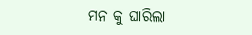ମନ କୁ ଘାରିଲା